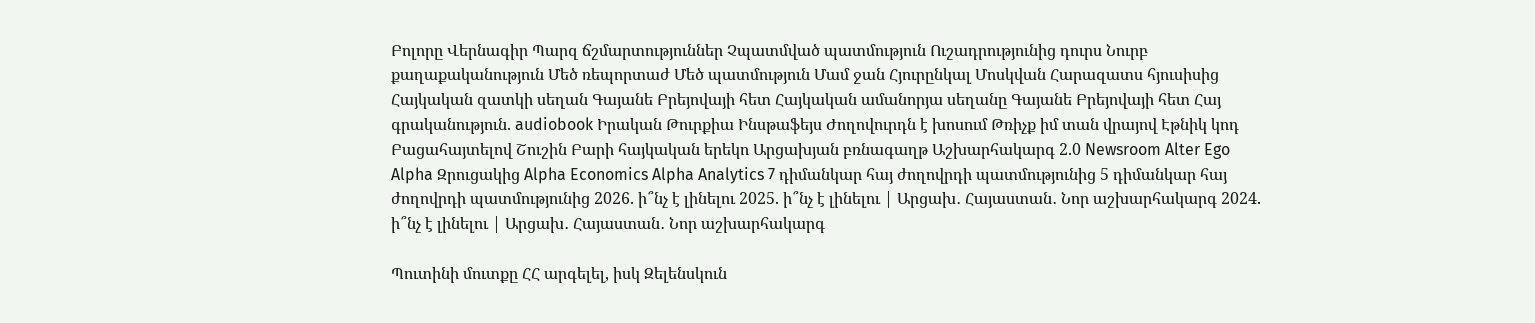Բոլորը Վերնագիր Պարզ ճշմարտություններ Չպատմված պատմություն Ուշադրությունից դուրս Նուրբ քաղաքականություն Մեծ ռեպորտաժ Մեծ պատմություն Մամ ջան Հյուրընկալ Մոսկվան Հարազատս հյուսիսից Հայկական զատկի սեղան Գայանե Բրեյովայի հետ Հայկական ամանորյա սեղանը Գայանե Բրեյովայի հետ Հայ գրականություն. audiobook Իրական Թուրքիա Ինսթաֆեյս Ժողովուրդն է խոսում Թռիչք իմ տան վրայով Էթնիկ կոդ Բացահայտելով Շուշին Բարի հայկական երեկո Արցախյան բռնագաղթ Աշխարհակարգ 2.0 Newsroom Alter Ego Alpha Զրուցակից Alpha Economics Alpha Analytics 7 դիմանկար հայ ժողովրդի պատմությունից 5 դիմանկար հայ ժողովրդի պատմությունից 2026. ի՞նչ է լինելու 2025. ի՞նչ է լինելու | Արցախ․ Հայաստան․ Նոր աշխարհակարգ 2024. ի՞նչ է լինելու | Արցախ․ Հայաստան․ Նոր աշխարհակարգ

Պուտինի մուտքը ՀՀ արգելել, իսկ Զելենսկուն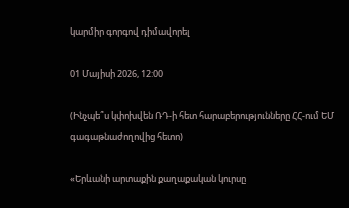կարմիր գորգով դիմավորել

01 Մայիսի 2026, 12:00

(Ինչպե՞ս կփոխվեն ՌԴ-ի հետ հարաբերությունները ՀՀ-ում ԵՄ գագաթնաժողովից հետո)

«Երևանի արտաքին քաղաքական կուրսը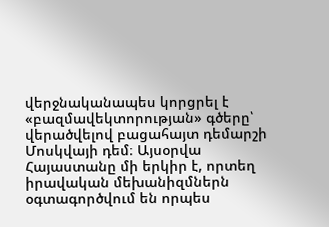վերջնականապես կորցրել է «բազմավեկտորության» գծերը՝ վերածվելով բացահայտ դեմարշի Մոսկվայի դեմ։ Այսօրվա Հայաստանը մի երկիր է, որտեղ իրավական մեխանիզմներն օգտագործվում են որպես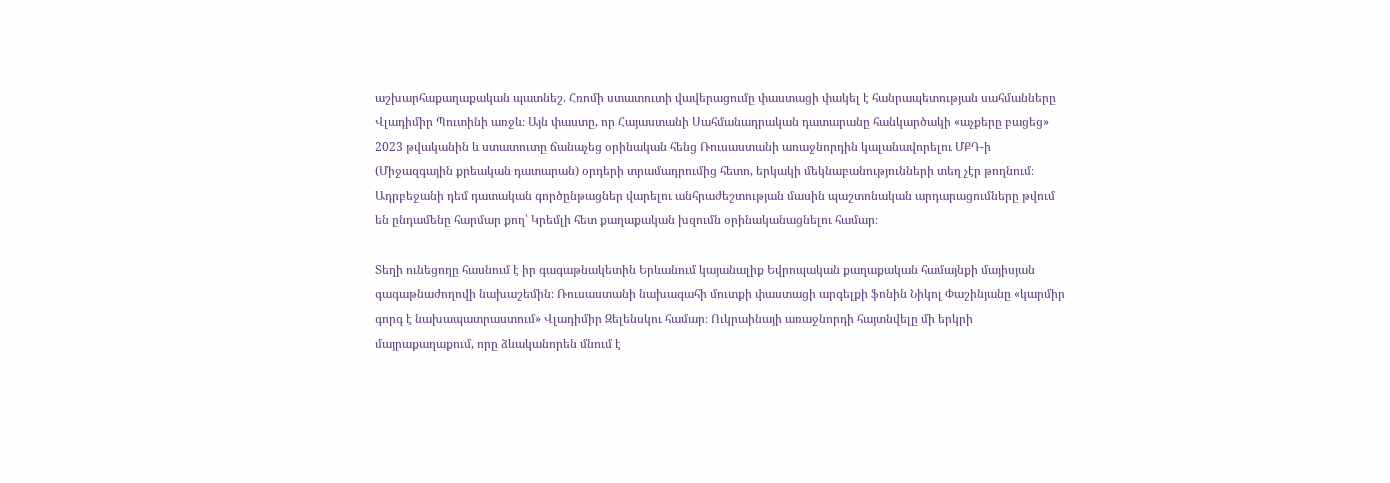աշխարհաքաղաքական պատնեշ. Հռոմի ստատուտի վավերացումը փաստացի փակել է հանրապետության սահմանները Վլադիմիր Պուտինի առջև։ Այն փաստը, որ Հայաստանի Սահմանադրական դատարանը հանկարծակի «աչքերը բացեց» 2023 թվականին և ստատուտը ճանաչեց օրինական հենց Ռուսաստանի առաջնորդին կալանավորելու ՄՔԴ-ի (Միջազգային քրեական դատարան) օրդերի տրամադրումից հետո, երկակի մեկնաբանությունների տեղ չէր թողնում։ Ադրբեջանի դեմ դատական գործընթացներ վարելու անհրաժեշտության մասին պաշտոնական արդարացումները թվում են ընդամենը հարմար քող՝ Կրեմլի հետ քաղաքական խզումն օրինականացնելու համար։

Տեղի ունեցողը հասնում է իր գագաթնակետին Երևանում կայանալիք Եվրոպական քաղաքական համայնքի մայիսյան գագաթնաժողովի նախաշեմին։ Ռուսաստանի նախագահի մուտքի փաստացի արգելքի ֆոնին Նիկոլ Փաշինյանը «կարմիր գորգ է նախապատրաստում» Վլադիմիր Զելենսկու համար։ Ուկրաինայի առաջնորդի հայտնվելը մի երկրի մայրաքաղաքում, որը ձևականորեն մնում է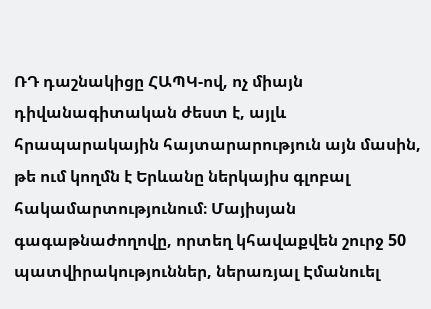ՌԴ դաշնակիցը ՀԱՊԿ-ով, ոչ միայն դիվանագիտական ժեստ է, այլև հրապարակային հայտարարություն այն մասին, թե ում կողմն է Երևանը ներկայիս գլոբալ հակամարտությունում։ Մայիսյան գագաթնաժողովը, որտեղ կհավաքվեն շուրջ 50 պատվիրակություններ, ներառյալ Էմանուել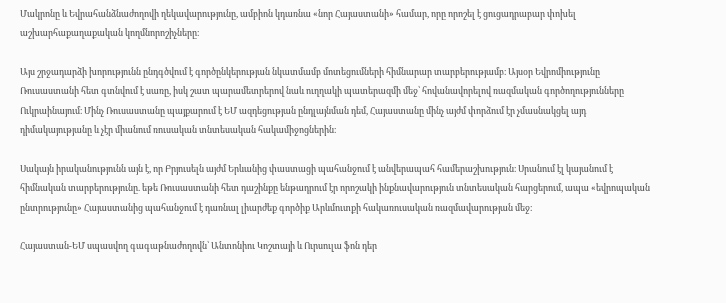Մակրոնը և Եվրահանձնաժողովի ղեկավարությունը, ամբիոն կդառնա «նոր Հայաստանի» համար, որը որոշել է ցուցադրաբար փոխել աշխարհաքաղաքական կողմնորոշիչները։

Այս շրջադարձի խորությունն ընդգծվում է գործընկերության նկատմամբ մոտեցումների հիմնարար տարբերությամբ։ Այսօր Եվրոմիությունը Ռուսաստանի հետ գտնվում է սառը, իսկ շատ պարամետրերով նաև ուղղակի պատերազմի մեջ՝ հովանավորելով ռազմական գործողությունները Ուկրաինայում։ Մինչ Ռուսաստանը պայքարում է ԵՄ ազդեցության ընդլայնման դեմ, Հայաստանը մինչ այժմ փորձում էր չմասնակցել այդ դիմակայությանը և չէր միանում ռուսական տնտեսական հակամիջոցներին։

Սակայն իրականությունն այն է, որ Բրյուսելն այժմ Երևանից փաստացի պահանջում է անվերապահ համերաշխություն։ Սրանում էլ կայանում է հիմնական տարբերությունը. եթե Ռուսաստանի հետ դաշինքը ենթադրում էր որոշակի ինքնավարություն տնտեսական հարցերում, ապա «եվրոպական ընտրությունը» Հայաստանից պահանջում է դառնալ լիարժեք գործիք Արևմուտքի հակառուսական ռազմավարության մեջ։

Հայաստան-ԵՄ սպասվող գագաթնաժողովն՝ Անտոնիու Կոշտայի և Ուրսուլա ֆոն դեր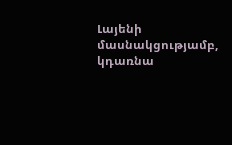Լայենի մասնակցությամբ, կդառնա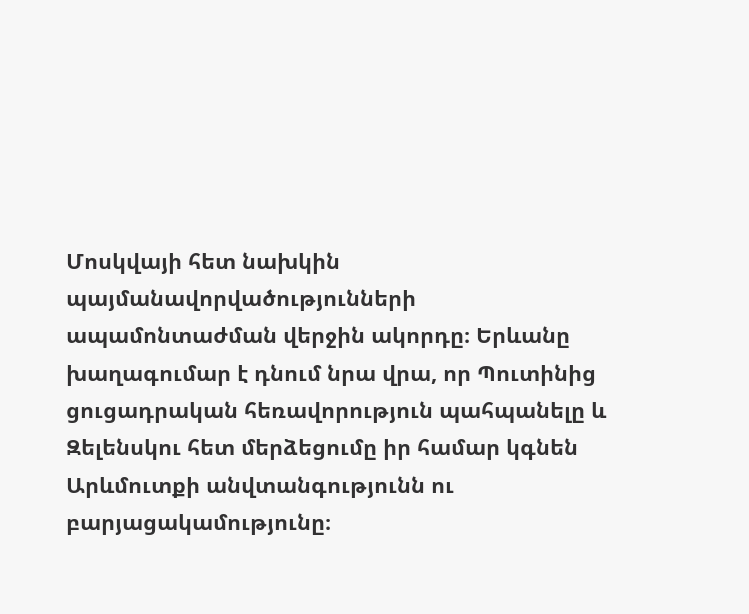Մոսկվայի հետ նախկին պայմանավորվածությունների ապամոնտաժման վերջին ակորդը։ Երևանը խաղագումար է դնում նրա վրա, որ Պուտինից ցուցադրական հեռավորություն պահպանելը և Զելենսկու հետ մերձեցումը իր համար կգնեն Արևմուտքի անվտանգությունն ու բարյացակամությունը։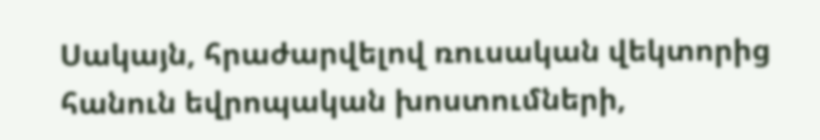Սակայն, հրաժարվելով ռուսական վեկտորից հանուն եվրոպական խոստումների,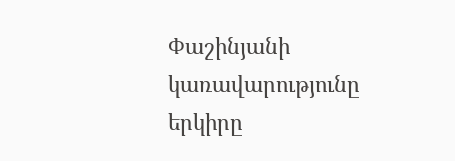Փաշինյանի կառավարությունը երկիրը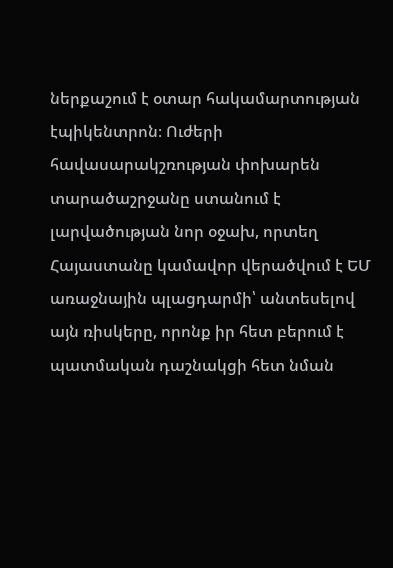ներքաշում է օտար հակամարտության էպիկենտրոն։ Ուժերի հավասարակշռության փոխարեն տարածաշրջանը ստանում է լարվածության նոր օջախ, որտեղ Հայաստանը կամավոր վերածվում է ԵՄ առաջնային պլացդարմի՝ անտեսելով այն ռիսկերը, որոնք իր հետ բերում է պատմական դաշնակցի հետ նման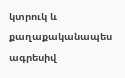կտրուկ և քաղաքականապես ագրեսիվ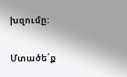խզումը:

Մտածե՛ք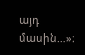այդ մասին…»։